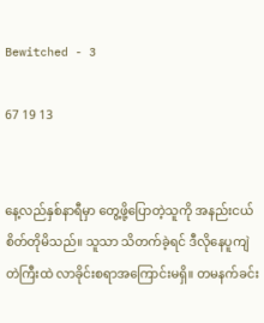Bewitched - 3

67 19 13


နေ့လည်နှစ်နာရီမှာ တွေ့ဖို့ပြောတဲ့သူကို အနည်းငယ်စိတ်တိုမိသည်။ သူသာ သိတက်ခဲ့ရင် ဒီလိုနေပူကျဲတဲကြီးထဲ လာခိုင်းစရာအကြောင်းမရှိ။ တမနက်ခင်း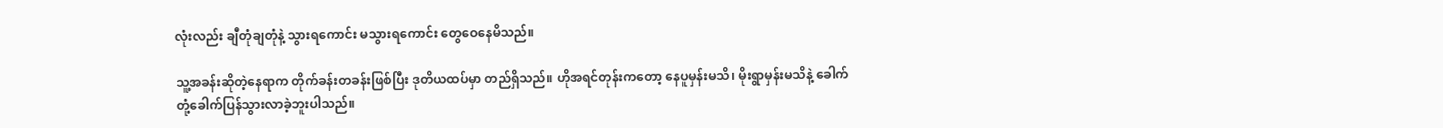လုံးလည်း ချီတုံချတုံနဲ့ သွားရကောင်း မသွားရကောင်း တွေဝေနေမိသည်။

သူ့အခန်းဆိုတဲ့နေရာက တိုက်ခန်းတခန်းဖြစ်ပြီး ဒုတိယထပ်မှာ တည်ရှိသည်။ ဟိုအရင်တုန်းကတော့ နေပူမှန်းမသိ၊ မိုးရွာမှန်းမသိနဲ့ ခေါက်တုံ့ခေါက်ပြန်သွားလာခဲ့ဘူးပါသည်။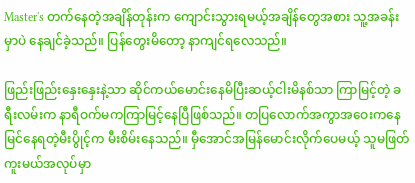Master's တက်နေတဲ့အချိန်တုန်းက ကျောင်းသွားရမယ့်အချိန်တွေအစား သူ့အခန်းမှာပဲ နေချင်ခဲ့သည်။ ပြန်တွေးမိတော့ နာကျင်ရလေသည်။

ဖြည်းဖြည်းနှေးနှေးနဲ့သာ ဆိုင်ကယ်မောင်းနေမိပြီးဆယ့်ငါးမိနစ်သာ ကြာမြင့်တဲ့ ခရီးလမ်းက နာရီဝက်မကကြာမြင့်နေပြီဖြစ်သည်။ တပြလောက်အကွာအဝေးကနေ မြင်နေရတဲ့မီးပွိုင့်က မီးစိမ်းနေသည်။ မှီအောင်အမြန်မောင်းလိုက်ပေမယ့် သူမဖြတ်ကူးမယ်အလုပ်မှာ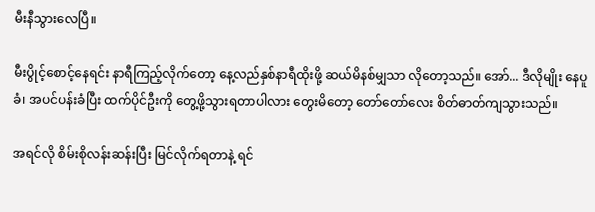မီးနီသွားလေပြီ။

မီးပွိုင့်စောင့်နေရင်း နာရီကြည့်လိုက်တော့ နေ့လည်နှစ်နာရီထိုးဖို့ ဆယ်မိနစ်မျှသာ လိုတော့သည်။ အော်... ဒီလိုမျိုး နေပူခံ၊ အပင်ပန်းခံပြီး ထက်ပိုင်ဦးကို တွေ့ဖို့သွားရတာပါလား တွေးမိတော့ တော်တော်လေး စိတ်ဓာတ်ကျသွားသည်။

အရင်လို စိမ်းစိုလန်းဆန်းပြီး မြင်လိုက်ရတာနဲ့ ရင်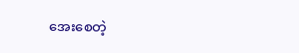အေးစေတဲ့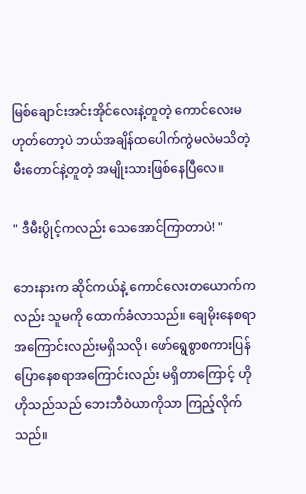မြစ်ချောင်းအင်းအိုင်လေးနဲ့တူတဲ့ ကောင်လေးမဟုတ်တော့ပဲ ဘယ်အချိန်ထပေါက်ကွဲမလဲမသိတဲ့ မီးတောင်နဲ့တူတဲ့ အမျိုးသားဖြစ်နေပြီလေ။

" ဒီမီးပွိုင့်ကလည်း သေအောင်ကြာတာပဲ! "

ဘေးနားက ဆိုင်ကယ်နဲ့ ကောင်လေးတယောက်က လည်း သူမကို ထောက်ခံလာသည်။ ချေမိုးနေစရာအကြောင်းလည်းမရှိသလို၊ ဖော်ရွေစွာစကားပြန်ပြောနေစရာအကြောင်းလည်း မရှိတာကြောင့် ဟိုဟိုသည်သည် ဘေးဘီဝဲယာကိုသာ ကြည့်လိုက်သည်။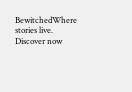BewitchedWhere stories live. Discover now